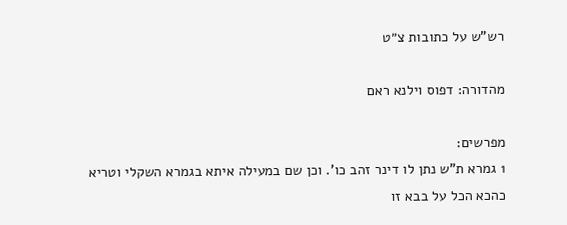רש"ש על כתובות צ״ט

מהדורה: דפוס וילנא ראם

מפרשים:
1 גמרא ת"ש נתן לו דינר זהב כו'. וכן שם במעילה איתא בגמרא השקלי וטריא כהכא הכל על בבא זו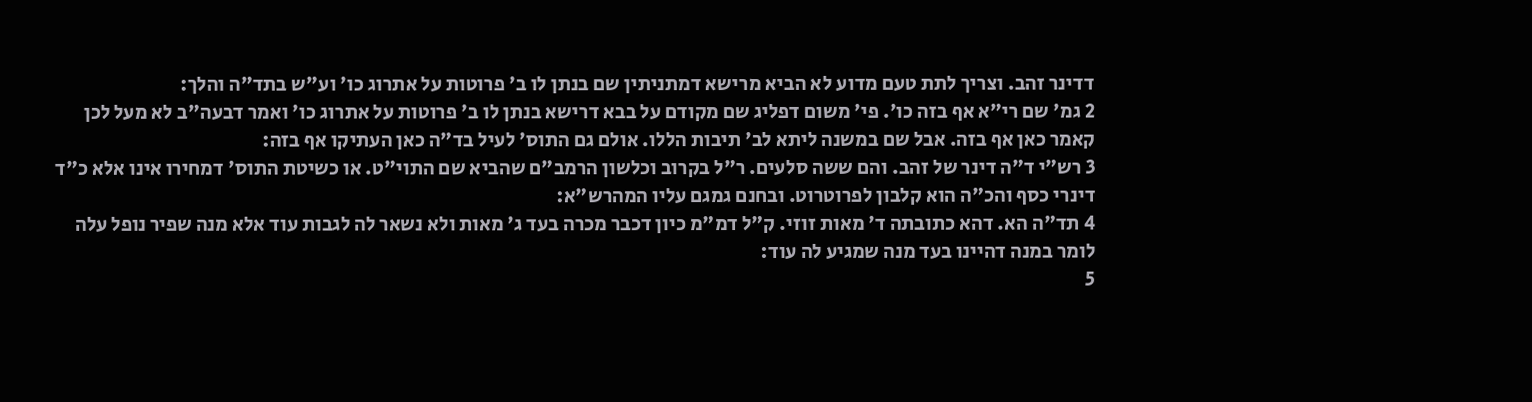דדינר זהב. וצריך לתת טעם מדוע לא הביא מרישא דמתניתין שם בנתן לו ב' פרוטות על אתרוג כו' וע"ש בתד"ה והלך:
2 גמ' שם רי"א אף בזה כו'. פי' משום דפליג שם מקודם על בבא דרישא בנתן לו ב' פרוטות על אתרוג כו' ואמר דבעה"ב לא מעל לכן קאמר כאן אף בזה. אבל שם במשנה ליתא לב' תיבות הללו. אולם גם התוס' לעיל בד"ה כאן העתיקו אף בזה:
3 רש"י ד"ה דינר של זהב. והם ששה סלעים. ר"ל בקרוב וכלשון הרמב"ם שהביא שם התוי"ט. או כשיטת התוס' דמחירו אינו אלא כ"ד דינרי כסף והכ"ה הוא קלבון לפרוטרוט. ובחנם גמגם עליו המהרש"א:
4 תד"ה הא. דהא כתובתה ד' מאות זוזי. ק"ל דמ"מ כיון דכבר מכרה בעד ג' מאות ולא נשאר לה לגבות עוד אלא מנה שפיר נופל עלה לומר במנה דהיינו בעד מנה שמגיע לה עוד:
5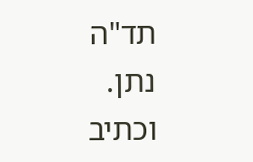תד"ה נתן. וכתיב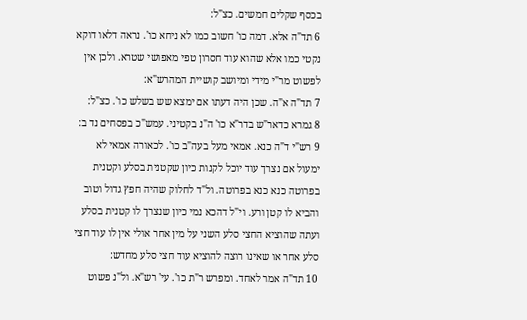בכסף שקלים חמשים. כצ"ל:
6 תד"ה אלא. דמה כו' חשוב כמו לא ניחא כו'. נראה דלאו דוקא נקטי כמו אלא שהוא עוד חסרון טפי מאפושי שטרא. ולכן אין לפשוט מר"י מידי ומיושב קושיית המהרש"א:
7 תד"ה א"ה. שכן היה דעתו אם ימצא שש בשלש כו'. כצ"ל:
8 גמרא כדאר"ש בדר"א כו' ה"נ בקטיני. עמש"כ בפסחים נד ב:
9 רש"י ד"ה כנא. אמאי מעל בעה"ב כו'. לכאורה אמאי לא ימעול אם נצרך עוד יוכל לקנות כיון שקטנית בסלע וקטנית בפרוטה כנא כנא בפרוטה. ול"ד לחלוק שהיה חפץ גדול וטוב והביא לו קטן ורע. וי"ל דהכא נמי כיון שנצרך לו קטנית בסלע ועתה שהוציא החצי סלע השני על מין אחר אולי אין לו עוד חצי סלע אחר או שאינו רוצה להוציא עוד חצי סלע מחדש:
10 תד"ה אמר לאחד. ומפרש ר"ת כו'. עי' רש"א. ול"נ פשוט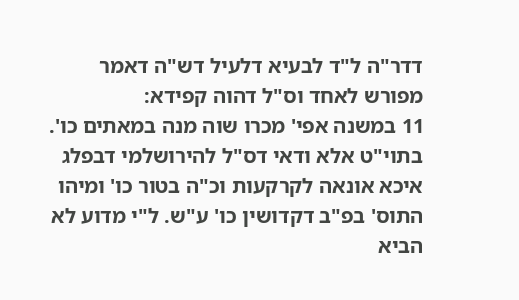דדר"ה ל"ד לבעיא דלעיל דש"ה דאמר מפורש לאחד וס"ל דהוה קפידא:
11 במשנה אפי' מכרו שוה מנה במאתים כו'. בתוי"ט אלא ודאי דס"ל להירושלמי דבפלג איכא אונאה לקרקעות וכ"ה בטור כו' ומיהו התוס' בפ"ב דקדושין כו' ע"ש. ל"י מדוע לא הביא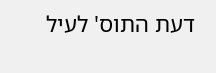דעת התוס' לעיל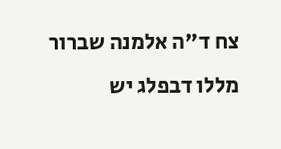צח ד"ה אלמנה שברור מללו דבפלג יש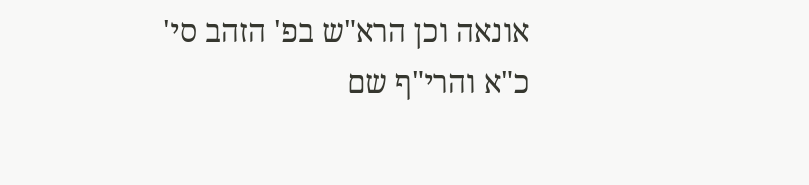אונאה וכן הרא"ש בפ' הזהב סי' כ"א והרי"ף שם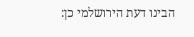הבינו דעת הירושלמי כן: